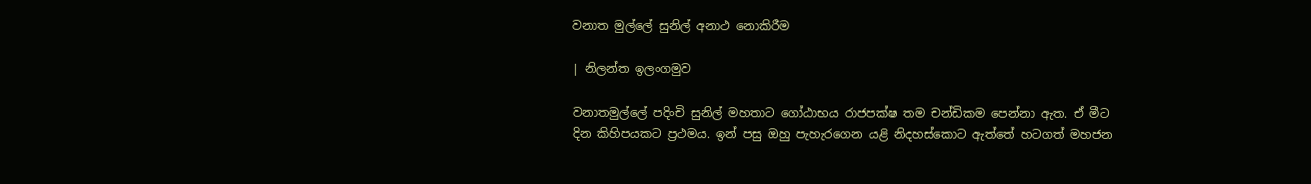වනාත මුල්ලේ සුනිල් අනාථ නොකිරීම

| නිලන්ත ඉලංගමුව

වනාතමුල්ලේ පදිංචි සුනිල් මහතාට ගෝඨාභය රාජපක්ෂ තම චන්ඩිකම පෙන්නා ඇත. ඒ මීට දින කිහිපයකට ප්‍රථමය. ඉන් පසු ඔහු පැහැරගෙන යළි නිදහස්කොට ඇත්තේ හටගත් මහජන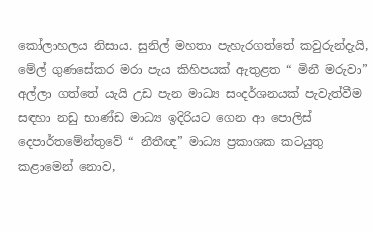කෝලාහලය නිසාය. සුනිල් මහතා පැහැරගත්තේ කවුරුන්දැයි, මේල් ගුණසේකර මරා පැය කිහිපයක් ඇතුළත “ මිනී මරුවා” අල්ලා ගත්තේ යැයි උඩ පැන මාධ්‍ය සංදර්ශනයක් පැවැත්වීම සඳහා නඩු භාණ්ඩ මාධ්‍ය ඉදිරියට ගෙන ආ පොලිස් දෙපාර්තමේන්තුවේ “ නීතීඥ” මාධ්‍ය ප්‍රකාශක කටයුතු කළාමෙන් නොව,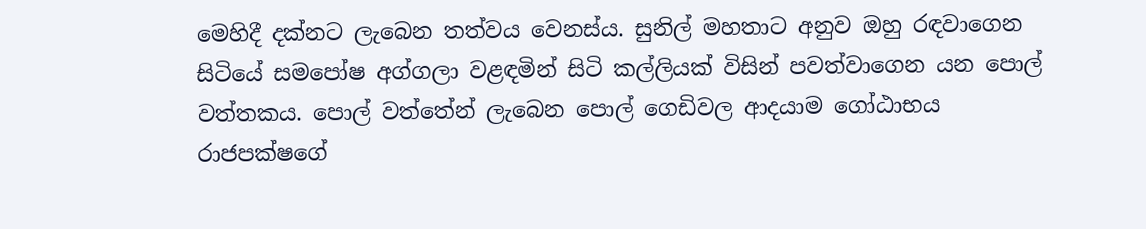මෙහිදී දක්නට ලැබෙන තත්වය වෙනස්ය. සුනිල් මහතාට අනුව ඔහු රඳවාගෙන සිටියේ සමපෝෂ අග්ගලා වළඳමින් සිටි කල්ලියක් විසින් පවත්වාගෙන යන පොල් වත්තකය. පොල් වත්තේන් ලැබෙන පොල් ගෙඩිවල ආදයාම ගෝඨාභය රාජපක්ෂගේ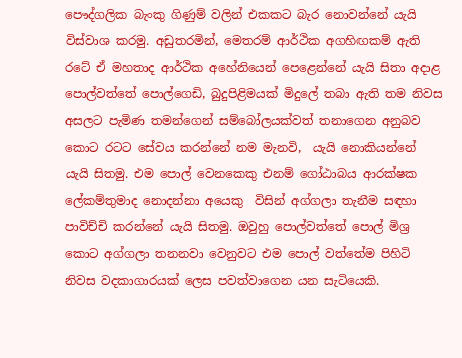පෞද්ගලික බැංකු ගිණුම් වලින් එකකට බැර නොවන්නේ යැයි විස්වාශ කරමු. අඩුතරමින්, මෙතරම් ආර්ථික අගහිඟකම් ඇති රටේ ඒ මහතාද ආර්ථික අහේනියෙන් පෙළෙන්නේ යැයි සිතා අදාළ පොල්වත්තේ පොල්ගෙඩි, බුදුපිළිමයක් මිදුලේ තබා ඇති තම නිවස අසලට පැමිණ තමන්ගෙන් සම්බෝලයක්වත් තනාගෙන අනුබව කොට රටට සේවය කරන්නේ නම මැනවි,  යැයි නොකියන්නේ යැයි සිතමු. එම පොල් වෙනකෙකු එනම් ගෝඨාබය ආරක්ෂක ලේකම්තුමාද නොදන්නා අයෙකු  විසින් අග්ගලා තැනීම සඳහා පාවිච්චි කරන්නේ යැයි සිතමු. ඔවුහු පොල්වත්තේ පොල් මිශ්‍ර කොට අග්ගලා තනනවා වෙනුවට එම පොල් වත්තේම පිහිටි නිවස වදකාගාරයක් ලෙස පවත්වාගෙන යන සැටියෙකි.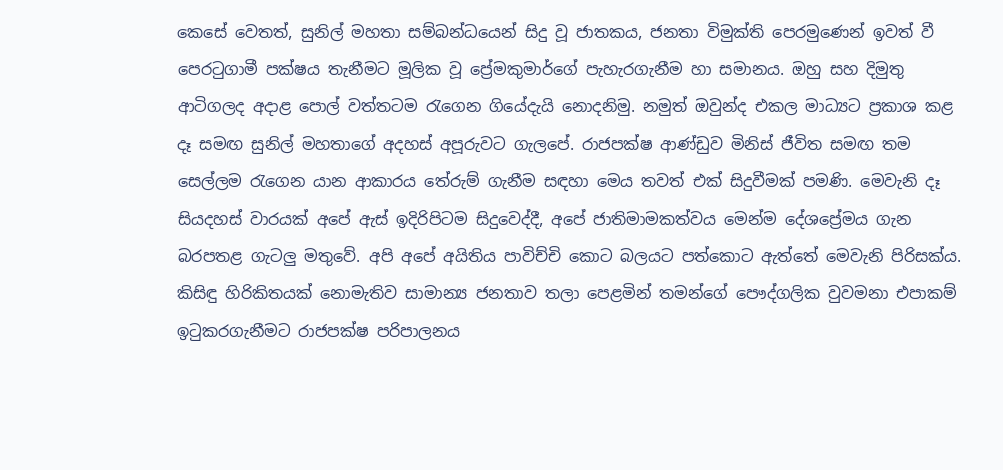කෙසේ වෙතත්, සුනිල් මහතා සම්බන්ධයෙන් සිදු වූ ජාතකය, ජනතා විමුක්ති පෙරමුණෙන් ඉවත් වී පෙරටුගාමී පක්ෂය තැනීමට මූලික වූ ප්‍රේමකුමාර්ගේ පැහැරගැනීම හා සමානය. ඔහු සහ දිමුතු ආටිගලද අදාළ පොල් වත්තටම රැගෙන ගියේදැයි නොදනිමු. නමුත් ඔවුන්ද එකල මාධ්‍යට ප්‍රකාශ කළ දෑ සමඟ සුනිල් මහතාගේ අදහස් අපූරුවට ගැලපේ. රාජපක්ෂ ආණ්ඩුව මිනිස් ජීවිත සමඟ තම සෙල්ලම රැගෙන යාන ආකාරය තේරුම් ගැනීම සඳහා මෙය තවත් එක් සිදුවීමක් පමණි. මෙවැනි දෑ සියදහස් වාරයක් අපේ ඇස් ඉදිරිපිටම සිදුවෙද්දී, අපේ ජාතිමාමකත්වය මෙන්ම දේශප්‍රේමය ගැන බරපතළ ගැටලු මතුවේ. අපි අපේ අයිතිය පාවිච්චි කොට බලයට පත්කොට ඇත්තේ මෙවැනි පිරිසක්ය.
කිසිඳු හිරිකිතයක් නොමැතිව සාමාන්‍ය ජනතාව තලා පෙළමින් තමන්ගේ පෞද්ගලික වුවමනා එපාකම් ඉටුකරගැනීමට රාජපක්ෂ පරිපාලනය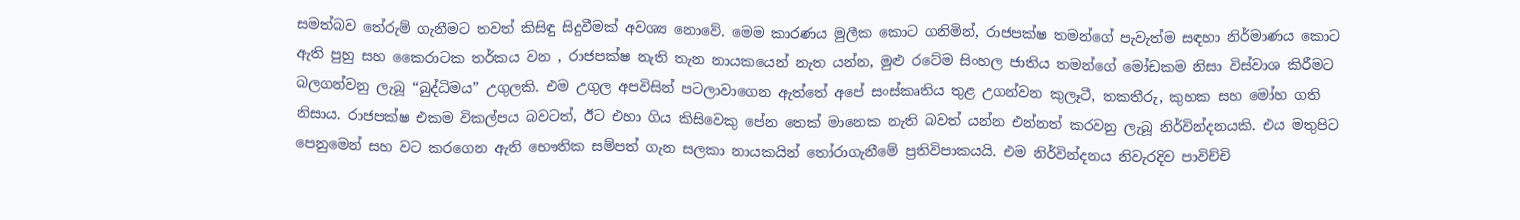සමත්බව තේරුම් ගැනීමට තවත් කිසිඳු සිදුවීමක් අවශ්‍ය නොවේ. මෙම කාරණය මුලීක කොට ගනිමින්, රාජපක්ෂ තමන්ගේ පැවැත්ම සඳහා නිර්මාණය කොට ඇති පුහු සහ කෛරාටක තර්කය වන , රාජපක්ෂ නැති තැන නායකයෙන් නැත යන්න, මුළු රටේම සිංහල ජාතිය තමන්ගේ මෝඩකම නිසා විස්වාශ කිරීමට බලගන්වනු ලැබූ “බුද්ධිමය” උගුලකි. එම උගුල අපවිසින් පටලාවාගෙන ඇත්තේ අපේ සංස්කෘතිය තුළ උගන්වන කුලෑටී, තකතීරු, කුහක සහ මෝහ ගති නිසාය. රාජපක්ෂ එකම විකල්පය බවටත්, ඊට එහා ගිය කිසිවෙකු පේන තෙක් මානෙක නැති බවත් යන්න එන්නත් කරවනු ලැබූ නිර්වින්දනයකි. එය මතුපිට පෙනුමෙන් සහ වට කරගෙන ඇති භෞතික සම්පත් ගැන සලකා නායකයින් තෝරාගැනීමේ ප්‍රතිවිපාකයයි. එම නිර්වින්දනය නිවැරදිව පාවිච්චි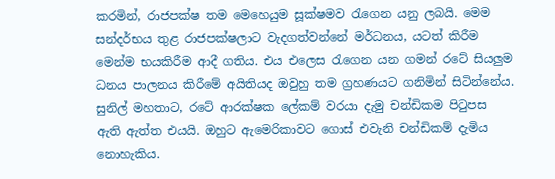කරමින්, රාජපක්ෂ තම මෙහෙයුම සූක්ෂමව රැගෙන යනු ලබයි. මෙම සන්දර්භය තුළ රාජපක්ෂලාට වැදගත්වන්නේ මර්ධනය, යටත් කිරීම මෙන්ම භයකිරීම ආදී ගතිය. එය එලෙස රැගෙන යන ගමන් රටේ සියලුම ධනය පාලනය කිරීමේ අයිතියද ඔවුහු තම ග්‍රහණයට ගනිමින් සිටින්නේය. සුනිල් මහතාට, රටේ ආරක්ෂක ලේකම් වරයා දැමු චන්ඩිකම පිටුපස ඇති ඇත්ත එයයි. ඔහුට ඇමෙරිකාවට ගොස් එවැනි චන්ඩිකම් දැමිය නොහැකිය.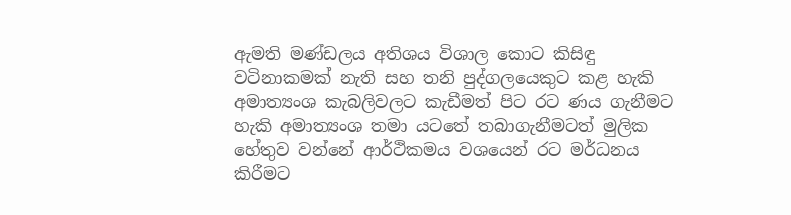ඇමති මණ්ඩලය අතිශය විශාල කොට කිසිඳු වටිනාකමක් නැති සහ තනි පුද්ගලයෙකුට කළ හැකි අමාත්‍යංශ කැබලිවලට කැඩීමත් පිට රට ණය ගැනීමට හැකි අමාත්‍යංශ තමා යටතේ තබාගැනීමටත් මුලික හේතුව වන්නේ ආර්ථිකමය වශයෙන් රට මර්ධනය කිරීමට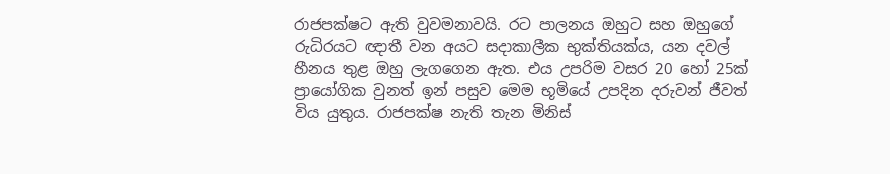රාජපක්ෂට ඇති වුවමනාවයි. රට පාලනය ඔහුට සහ ඔහුගේ රුධිරයට ඥාතී වන අයට සදාකාලීක භුක්තියක්ය, යන දවල් හීනය තුළ ඔහු ලැගගෙන ඇත. එය උපරිම වසර 20 හෝ 25ක් ප්‍රායෝගික වුනත් ඉන් පසුව මෙම භූමියේ උපදින දරුවන් ජීවත් විය යුතුය. රාජපක්ෂ නැති තැන මිනිස්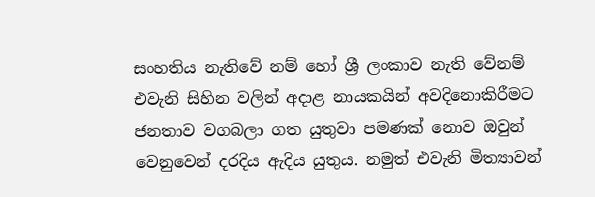සංහතිය නැතිවේ නම් හෝ ශ්‍රී ලංකාව නැති වේනම් එවැනි සිහින වලින් අදාළ නායකයින් අවදිනොකිරීමට ජනතාව වගබලා ගත යුතුවා පමණක් නොව ඔවුන් වෙනුවෙන් දරදිය ඇදිය යුතුය. නමුත් එවැනි මිත්‍යාවන්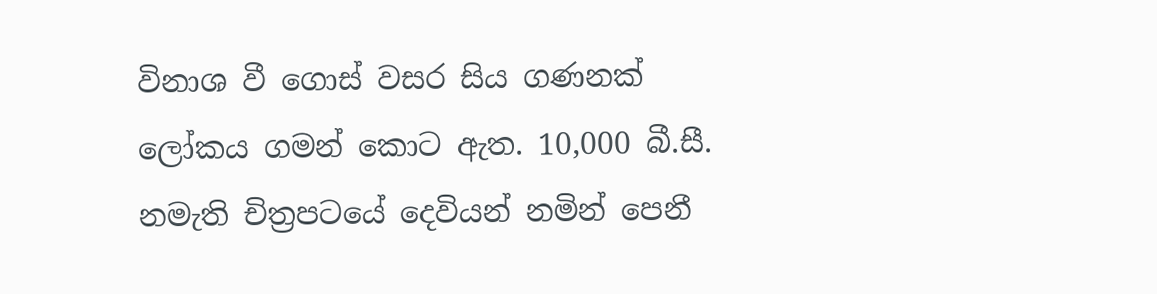විනාශ වී ගොස් වසර සිය ගණනක් ලෝකය ගමන් කොට ඇත. 10,000 බී.සී. නමැති චිත්‍රපටයේ දෙවියන් නමින් පෙනී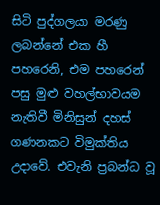සිටි පුද්ගලයා මරණු ලබන්නේ එක හී පහරෙනි, එම පහරෙන් පසු මුළු වහල්භාවයම නැතිවී මිනිසුන් දහස් ගණනකට විමුක්තිය උදාවේ. එවැනි ප්‍රබන්ධ වූ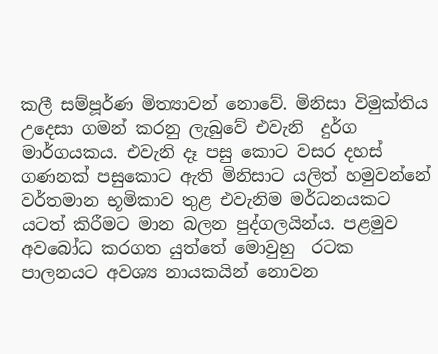කලී සම්පූර්ණ මිත්‍යාවන් නොවේ. මිනිසා විමුක්තිය උදෙසා ගමන් කරනු ලැබුවේ එවැනි  දුර්ග මාර්ගයකය. එවැනි දෑ පසු කොට වසර දහස් ගණනක් පසුකොට ඇති මිනිසාට යලිත් හමුවන්නේ වර්තමාන භූමිකාව තුළ එවැනිම මර්ධනයකට යටත් කිරීමට මාන බලන පුද්ගලයින්ය. පළමුව අවබෝධ කරගත යුත්තේ මොවුහු  රටක පාලනයට අවශ්‍ය නායකයින් නොවන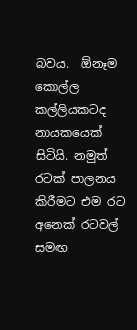බවය.  ඕනෑම කොල්ල කල්ලියකටද නායකයෙක් සිටියි. නමුත් රටක් පාලනය කිරීමට එම රට අනෙක් රටවල් සමඟ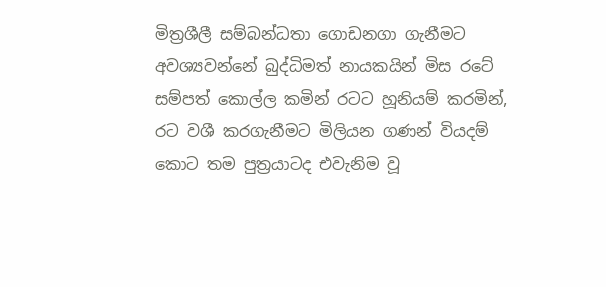මිත්‍රශීලී සම්බන්ධතා ගොඩනගා ගැනීමට අවශ්‍යවන්නේ බුද්ධිමත් නායකයින් මිස රටේ සම්පත් කොල්ල කමින් රටට හූනියම් කරමින්, රට වශී කරගැනීමට මිලියන ගණන් වියදම් කොට තම පුත්‍රයාටද එවැනිම වූ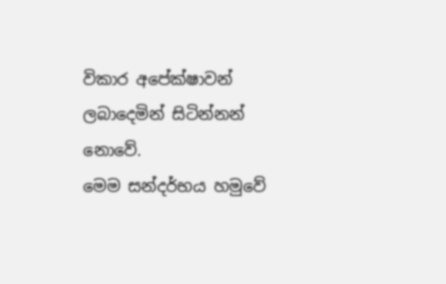විකාර අපේක්ෂාවන් ලබාදෙමින් සිටින්නන් නොවේ.
මෙම සන්දර්භය හමුවේ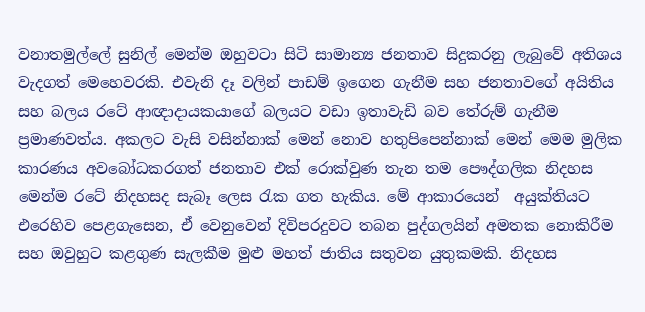වනාතමුල්ලේ සුනිල් මෙන්ම ඔහුවටා සිටි සාමාන්‍ය ජනතාව සිදුකරනු ලැබුවේ අතිශය වැදගත් මෙහෙවරකි. එවැනි දෑ වලින් පාඩම් ඉගෙන ගැනීම සහ ජනතාවගේ අයිතිය සහ බලය රටේ ආඥාදායකයාගේ බලයට වඩා ඉතාවැඩි බව තේරුම් ගැනීම ප්‍රමාණවත්ය. අකලට වැසි වසින්නාක් මෙන් නොව හතුපිපෙන්නාක් මෙන් මෙම මුලික කාරණය අවබෝධකරගත් ජනතාව එක් රොක්වුණ තැන තම පෞද්ගලික නිදහස මෙන්ම රටේ නිදහසද සැබෑ ලෙස රැක ගත හැකිය. මේ ආකාරයෙන්  අයුක්තියට එරෙහිව පෙළගැසෙන, ඒ වෙනුවෙන් දිවිපරදුවට තබන පුද්ගලයින් අමතක නොකිරීම සහ ඔවුහුට කළගුණ සැලකීම මුළු මහත් ජාතිය සතුවන යුතුකමකි. නිදහස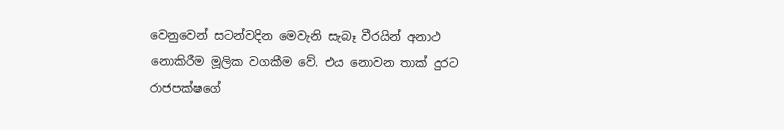වෙනුවෙන් සටන්වදින මෙවැනි සැබෑ වීරයින් අනාථ නොකිරීම මූලික වගකීම වේ. එය නොවන තාක් දුරට රාජපක්ෂගේ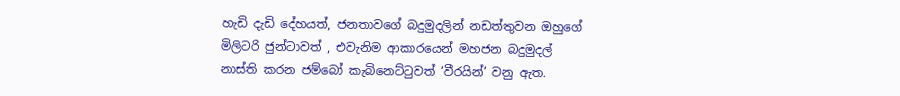හැඩි දැඩි දේහයත්, ජනතාවගේ බදුමුදලින් නඩත්තුවන ඔහුගේ මිලිටරි ජුන්ටාවත් , එවැනිම ආකාරයෙන් මහජන බදුමුදල් නාස්ති කරන ජම්බෝ කැබිනෙට්ටුවත් ‘වීරයින්’ වනු ඇත.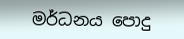මර්ධනය පොදු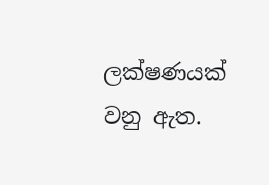ලක්ෂණයක් වනු ඇත.